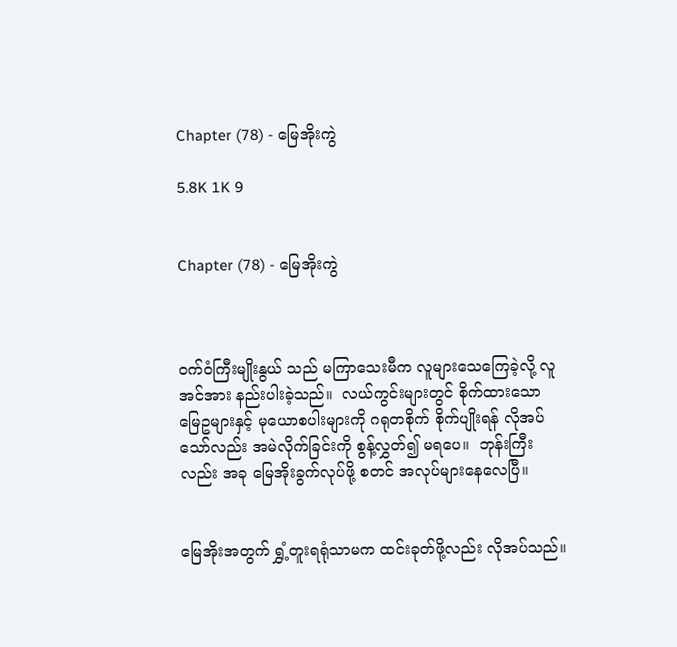Chapter (78) - မြေအိုးကွဲ

5.8K 1K 9


Chapter (78) - မြေအိုးကွဲ



ဝက်ဝံကြီးမျိုးနွယ် သည် မကြာသေးမီက လူများသေကြေခဲ့လို့ လူအင်အား နည်းပါးခဲ့သည်။  လယ်ကွင်းများတွင် စိုက်ထားသော မြေဥများနှင့် မုယောစပါးများကို ဂရုတစိုက် စိုက်ပျိုးရန် လိုအပ်သော်လည်း အမဲလိုက်ခြင်းကို စွန့်လွှတ်၍ မရပေ။  ဘုန်းကြီးလည်း အခု မြေအိုးခွက်လုပ်ဖို့ စတင် အလုပ်များနေလေပြီ။


မြေအိုးအတွက် ရွှံ့တူးရရုံသာမက ထင်းခုတ်ဖို့လည်း လိုအပ်သည်။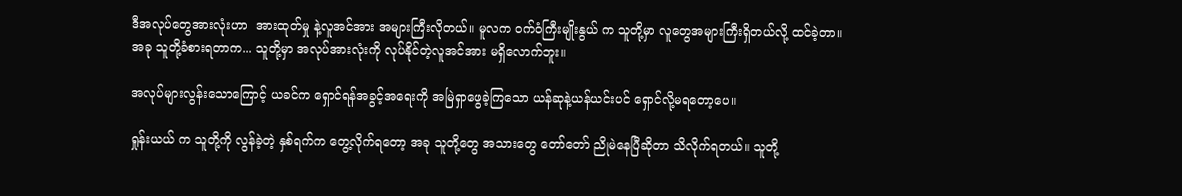ဒီအလုပ်တွေအားလုံးဟာ  အားထုတ်မှု နဲ့လူအင်အား အများကြီးလိုတယ်။ မူလက ဝက်ဝံကြီးမျိုးနွယ် က သူတို့မှာ လူတွေအများကြီးရှိတယ်လို့ ထင်ခဲ့တာ။ အခု သူတို့ခံစားရတာက... သူတို့မှာ အလုပ်အားလုံးကို လုပ်နိုင်တဲ့လူအင်အား မရှိလောက်ဘူး။

အလုပ်များလွန်းသောကြောင့် ယခင်က ရှောင်ရန်အခွင့်အရေးကို အမြဲရှာဖွေခဲ့ကြသော ယန်ဆုနဲ့ယန်ယင်းပင် ရှောင်လို့မရတော့ပေ။

ရှုန်းယယ် က သူတို့ကို လွန်ခဲ့တဲ့ နှစ်ရက်က တွေ့လိုက်ရတော့ အခု သူတို့တွေ အသားတွေ တော်တော် ညိုမဲနေပြီဆိုတာ သိလိုက်ရတယ်။ သူတို့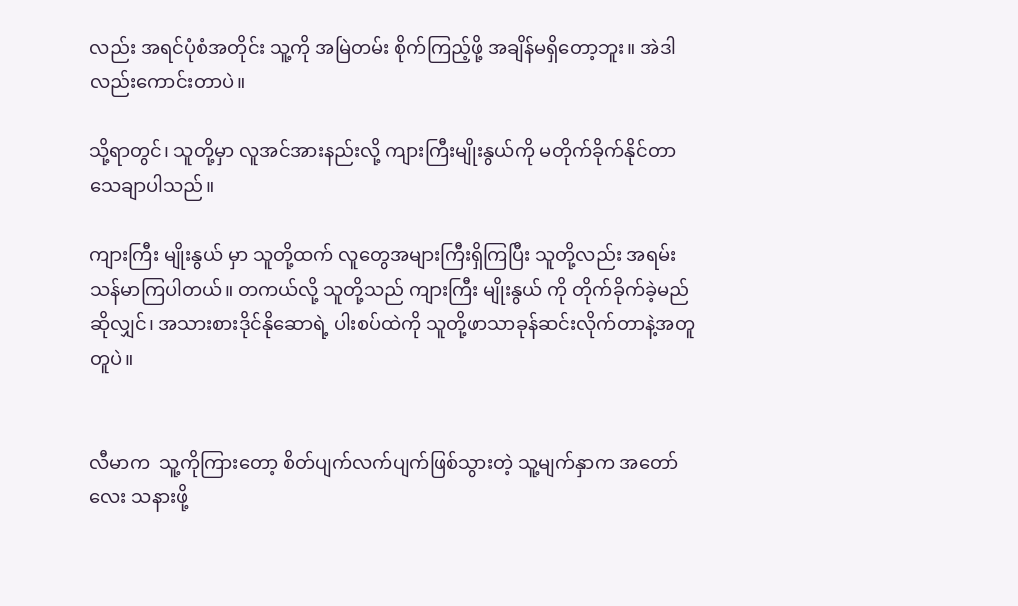လည်း အရင်ပုံစံအတိုင်း သူ့ကို အမြဲတမ်း စိုက်ကြည့်ဖို့ အချိန်မရှိတော့ဘူး။ အဲဒါလည်းကောင်းတာပဲ။

သို့ရာတွင်၊ သူတို့မှာ လူအင်အားနည်းလို့ ကျားကြီးမျိုးနွယ်ကို မတိုက်ခိုက်နိုင်တာ သေချာပါသည်။

ကျားကြီး မျိုးနွယ် မှာ သူတို့ထက် လူတွေအများကြီးရှိကြပြီး သူတို့လည်း အရမ်းသန်မာကြပါတယ်။ တကယ်လို့ သူတို့သည် ကျားကြီး မျိုးနွယ် ကို တိုက်ခိုက်ခဲ့မည်ဆိုလျှင်၊ အသားစားဒိုင်နိုဆောရဲ့ ပါးစပ်ထဲကို သူတို့ဖာသာခုန်ဆင်းလိုက်တာနဲ့အတူတူပဲ။


လီမာက  သူ့ကိုကြားတော့ စိတ်ပျက်လက်ပျက်ဖြစ်သွားတဲ့ သူ့မျက်နှာက အတော်လေး သနားဖို့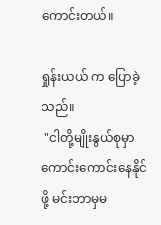ကောင်းတယ်။

ရှုန်းယယ် က ပြောခဲ့သည်။
 "ငါတို့မျိုးနွယ်စုမှာ ကောင်းကောင်းနေနိုင်ဖို့ မင်းဘာမှမ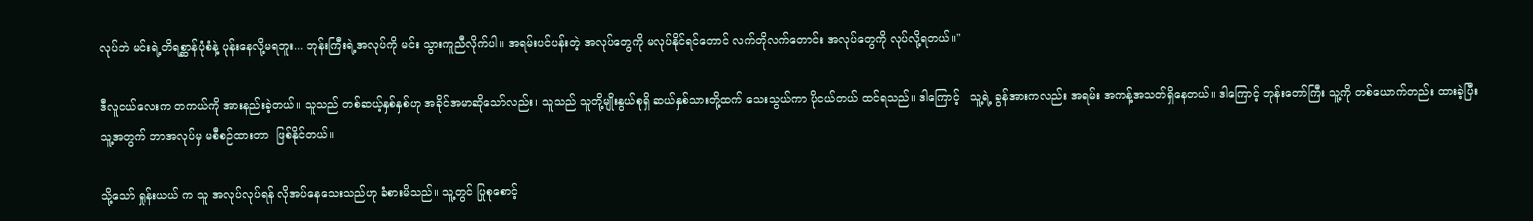လုပ်ဘဲ မင်းရဲ့တိရစ္ဆာန်ပုံစံနဲ့ ပုန်းနေလို့မရဘူး... ဘုန်းကြီးရဲ့အလုပ်ကို မင်း သွားကူညီလိုက်ပါ။ အရမ်းပင်ပန်းတဲ့ အလုပ်တွေကို မလုပ်နိုင်ရင်တောင် လက်တိုလက်တောင်း အလုပ်တွေကို လုပ်လို့ရတယ်။"

ဒီလူငယ်လေးက တကယ်ကို အားနည်းခဲ့တယ်။ သူသည် တစ်ဆယ့်နှစ်နှစ်ဟု အခိုင်အမာဆိုသော်လည်း၊ သူသည် သူတို့မျိုးနွယ်စုရှိ ဆယ်နှစ်သားတို့ထက် သေးသွယ်ကာ ပိုငယ်တယ် ထင်ရသည်။ ဒါကြောင့်   သူ့ရဲ့ ခွန်အားကလည်း အရမ်း အကန့်အသတ်ရှိနေတယ်။ ဒါကြောင့် ဘုန်းတော်ကြီး သူ့ကို တစ်ယောက်တည်း ထားခဲ့ပြီး သူ့အတွက် ဘာအလုပ်မှ မစီစဉ်ထားတာ  ဖြစ်နိုင်တယ်။

သို့သော် ရှုန်းယယ် က သူ အလုပ်လုပ်ရန် လိုအပ်နေသေးသည်ဟု ခံစားမိသည်။ သူ့တွင် ပြုစုစောင့်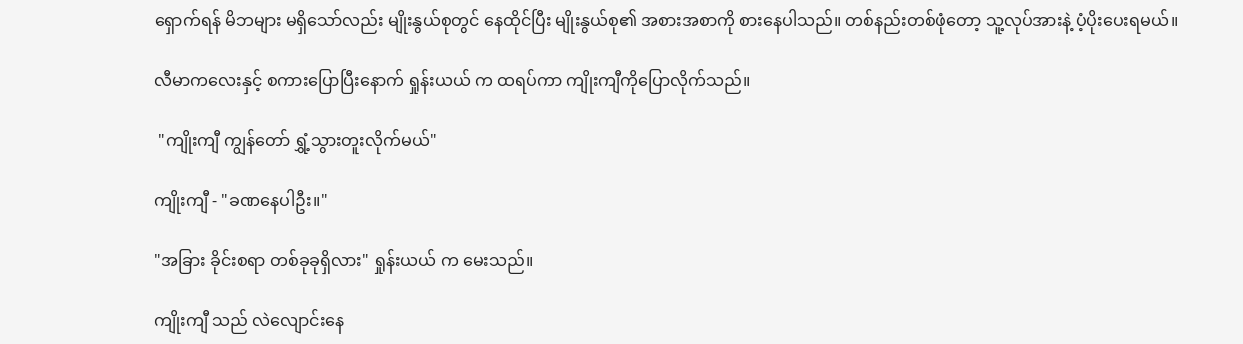ရှောက်ရန် မိဘများ မရှိသော်လည်း မျိုးနွယ်စုတွင် နေထိုင်ပြီး မျိုးနွယ်စု၏ အစားအစာကို စားနေပါသည်။ တစ်နည်းတစ်ဖုံတော့ သူ့လုပ်အားနဲ့ ပံ့ပိုးပေးရမယ်။

လီမာကလေးနှင့် စကားပြောပြီးနောက် ရှုန်းယယ် က ထရပ်ကာ ကျိုးကျီကိုပြောလိုက်သည်။

 "ကျိုးကျီ ကျွန်တော် ရွှံ့သွားတူးလိုက်မယ်"

ကျိုးကျီ - "ခဏနေပါဦး။"

"အခြား ခိုင်းစရာ တစ်ခုခုရှိလား" ရှုန်းယယ် က မေးသည်။

ကျိုးကျီ သည် လဲလျောင်းနေ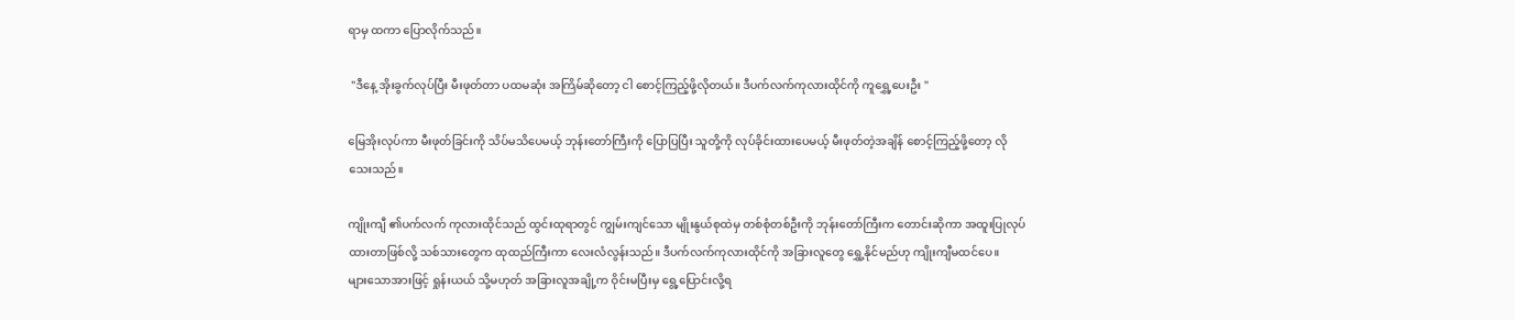ရာမှ ထကာ ပြောလိုက်သည်။

 "ဒီနေ့ အိုးခွက်လုပ်ပြီး မီးဖုတ်တာ ပထမဆုံး အကြိမ်ဆိုတော့ ငါ စောင့်ကြည့်ဖို့လိုတယ်။ ဒီပက်လက်ကုလားထိုင်ကို ကူရွှေ့ပေးဦး "

မြေအိုးလုပ်ကာ မီးဖုတ်ခြင်းကို သိပ်မသိပေမယ့် ဘုန်းတော်ကြီးကို ပြောပြပြီး သူတို့ကို လုပ်ခိုင်းထားပေမယ့် မီးဖုတ်တဲ့အချိန် စောင့်ကြည့်ဖို့တော့ လိုသေးသည်။

ကျိုးကျီ ၏ပက်လက် ကုလားထိုင်သည် ထွင်းထုရာတွင် ကျွမ်းကျင်သော မျိုးနွယ်စုထဲမှ တစ်စုံတစ်ဦးကို ဘုန်းတော်ကြီးက တောင်းဆိုကာ အထူးပြုလုပ်ထားတာဖြစ်လို့ သစ်သားတွေက ထုထည်ကြီးကာ လေးလံလွန်းသည်။ ဒီပက်လက်ကုလားထိုင်ကို အခြားလူတွေ ရွှေ့နိုင်မည်ဟု ကျိုးကျီမထင်ပေ။   များသောအားဖြင့် ရှုန်းယယ် သို့မဟုတ် အခြားလူအချို့က ဝိုင်းမပြီးမှ ရွေ့ပြောင်းလို့ရ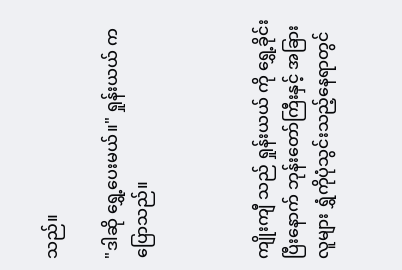သည်။

"ဒါဆို ရွှေ့ပေးမယ်။" ရှုန်းယယ် က ပြောသည်။



ကျိုးကျီ သည် ရှုန်းယယ် ကို ရွှေ့ခိုင်းပြီးနောက် ဘုန်းတော်ကြီးနှင့် အခြားလူများ ရွှံကိုပုံသွင်းသည့်နေရာတွင်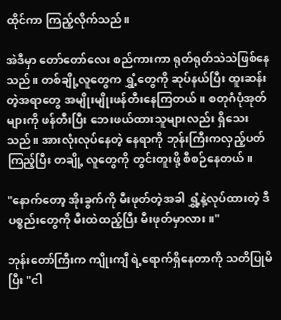ထိုင်ကာ ကြည့်လိုက်သည်။

အဲဒီမှာ တော်တော်လေး စည်ကားကာ ရုတ်ရုတ်သဲသဲဖြစ်နေသည်။ တစ်ချို့လူတွေက ရွှံ့တွေကို ဆုပ်နယ်ပြီး ထူးဆန်းတဲ့အရာတွေ အမျိုးမျိုးဖန်တီးနေကြတယ်။ စတုဂံပုံအုတ်များကို ဖန်တီးပြီး ဘေးဖယ်ထားသူများလည်း ရှိသေးသည်။ အားလုံးလုပ်နေတဲ့ နေရာကို ဘုန်းကြီးကလှည့်ပတ်ကြည့်ပြီး တချို့ လူတွေကို တွင်းတူးဖို့ စီစဉ်နေတယ်။

"နောက်တော့ အိုးခွက်ကို မီးဖုတ်တဲ့အခါ ရွှံ့နဲ့လုပ်ထားတဲ့ ဒီပစ္စည်းတွေကို မီးထဲထည့်ပြီး မီးဖုတ်မှာလား။"

ဘုန်းတော်ကြီးက ကျိုးကျီ ရဲ့ရောက်ရှိနေတာကို သတိပြုမိပြီး "ငါ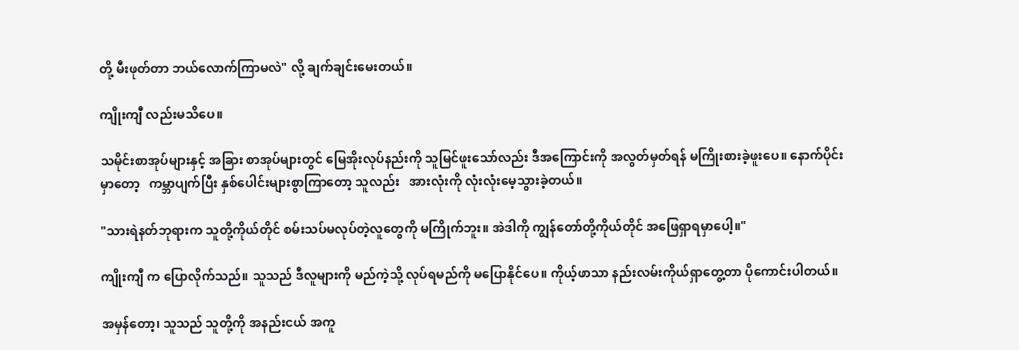တို့ မီးဖုတ်တာ ဘယ်လောက်ကြာမလဲ" လို့ ချက်ချင်းမေးတယ်။

ကျိုးကျီ လည်းမသိပေ။

သမိုင်းစာအုပ်များနှင့် အခြား စာအုပ်များတွင် မြေအိုးလုပ်နည်းကို သူမြင်ဖူးသော်လည်း ဒီအကြောင်းကို အလွတ်မှတ်ရန် မကြိုးစားခဲ့ဖူးပေ။ နောက်ပိုင်းမှာတော့   ကမ္ဘာပျက်ပြီး နှစ်ပေါင်းများစွာကြာတော့ သူလည်း   အားလုံးကို လုံးလုံးမေ့သွားခဲ့တယ်။

"သားရဲနတ်ဘုရားက သူတို့ကိုယ်တိုင် စမ်းသပ်မလုပ်တဲ့လူတွေကို မကြိုက်ဘူး။ အဲဒါကို ကျွန်တော်တို့ကိုယ်တိုင် အဖြေရှာရမှာပေါ့။"

ကျိုးကျီ က ပြောလိုက်သည်။ သူသည် ဒီလူများကို မည်ကဲ့သို့ လုပ်ရမည်ကို မပြောနိုင်ပေ။ ကိုယ့်ဖာသာ နည်းလမ်းကိုယ်ရှာတွေ့တာ ပိုကောင်းပါတယ်။

အမှန်တော့၊ သူသည် သူတို့ကို အနည်းငယ် အကူ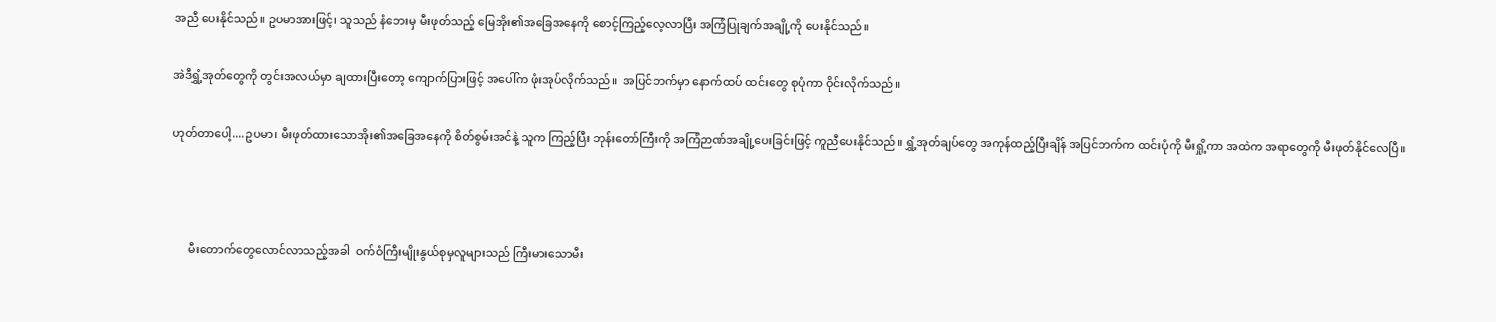အညီ ပေးနိုင်သည်။ ဥပမာအားဖြင့်၊ သူသည် နံဘေးမှ မီးဖုတ်သည့် မြေအိုး၏အခြေအနေကို စောင့်ကြည့်လေ့လာပြီး အကြံပြုချက်အချို့ကို ပေးနိုင်သည်။

အဲဒီရွှံ့အုတ်တွေကို တွင်းအလယ်မှာ ချထားပြီးတော့ ကျောက်ပြားဖြင့် အပေါ်က ဖုံးအုပ်လိုက်သည်။  အပြင်ဘက်မှာ နောက်ထပ် ထင်းတွေ စုပုံကာ ဝိုင်းလိုက်သည်။

ဟုတ်တာပေါ့....ဥပမာ၊ မီးဖုတ်ထားသောအိုး၏အခြေအနေကို စိတ်စွမ်းအင်နဲ့ သူက ကြည့်ပြီး ဘုန်းတော်ကြီးကို အကြံဉာဏ်အချို့ပေးခြင်းဖြင့် ကူညီပေးနိုင်သည်။ ရွှံ့အုတ်ချပ်တွေ အကုန်ထည့်ပြီးချိန် အပြင်ဘက်က ထင်းပုံကို မီးရှို့ကာ အထဲက အရာတွေကို မီးဖုတ်နိုင်လေပြီ။



      မီးတောက်တွေလောင်လာသည့်အခါ  ဝက်ဝံကြီးမျိုးနွယ်စုမှလူများသည် ကြီးမားသောမီး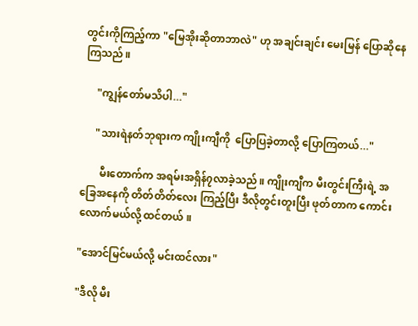တွင်းကိုကြည့်ကာ "မြေအိုးဆိုတာဘာလဲ" ဟု အချင်းချင်း မေးမြန် ပြောဆိုနေကြသည်။

     "ကျွန်တော်မသိပါ..."

     "သားရဲနတ်ဘုရားက ကျိုးကျီကို  ပြောပြခဲ့တာလို့ ပြောကြတယ်..."

       မီးတောက်က အရမ်းအရှိန်၇လာခဲ့သည်။ ကျိုးကျီက မီးတွင်းကြီးရဲ့ အခြေအနေကို တိတ်တိတ်လေး ကြည့်ပြီး ဒီလိုတွင်းတူးပြီး ဖုတ်တာက ကောင်းလောက်မယ်လို့ ထင်တယ်။

"အောင်မြင်မယ်လို့ မင်းထင်လား"

"ဒီလို မီး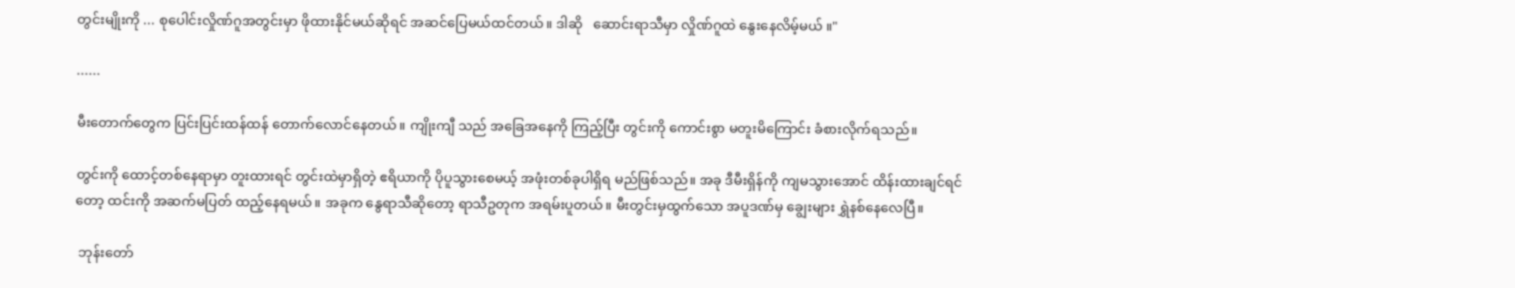တွင်းမျိုးကို ... စုပေါင်းလှိုဏ်ဂူအတွင်းမှာ ဖိုထားနိုင်မယ်ဆိုရင် အဆင်ပြေမယ်ထင်တယ်။ ဒါဆို   ဆောင်းရာသီမှာ လှိုဏ်ဂူထဲ နွေးနေလိမ့်မယ် ။"

......

မီးတောက်တွေက ပြင်းပြင်းထန်ထန် တောက်လောင်နေတယ်။ ကျိုးကျီ သည် အခြေအနေကို ကြည့်ပြီး တွင်းကို ကောင်းစွာ မတူးမိကြောင်း ခံစားလိုက်ရသည်။

တွင်းကို ထောင့်တစ်နေရာမှာ တူးထားရင် တွင်းထဲမှာရှိတဲ့ ဧရိယာကို ပိုပူသွားစေမယ့် အဖုံးတစ်ခုပါရှိရ မည်ဖြစ်သည်။ အခု ဒီမီးရှိန်ကို ကျမသွားအောင် ထိန်းထားချင်ရင်တော့ ထင်းကို အဆက်မပြတ် ထည့်နေရမယ်။ အခုက နွေရာသီဆိုတော့ ရာသီဥတုက အရမ်းပူတယ်။ မီးတွင်းမှထွက်သော အပူဒဏ်မှ ချွေးများ ရွှဲနစ်နေလေပြီ။

 ဘုန်းတော်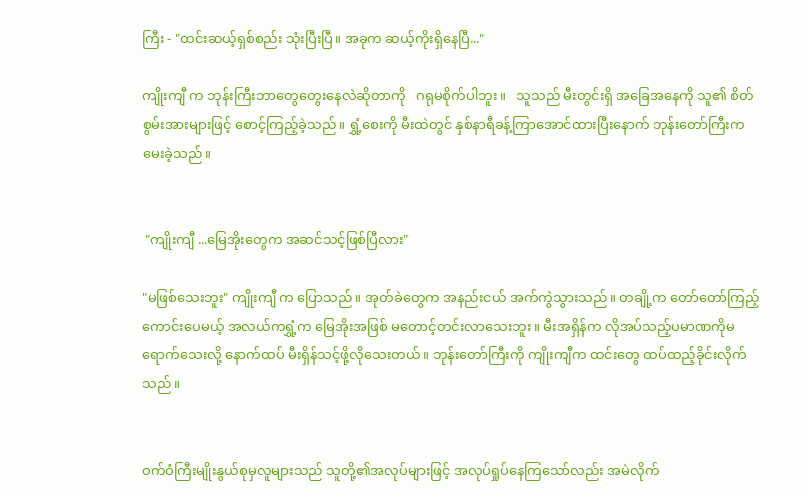ကြီး - "ထင်းဆယ့်ရှစ်စည်း သုံးပြီးပြီ။ အခုက ဆယ့်ကိုးရှိနေပြီ..."

ကျိုးကျီ က ဘုန်းကြီးဘာတွေတွေးနေလဲဆိုတာကို   ဂရုမစိုက်ပါဘူး။   သူသည် မီးတွင်းရှိ အခြေအနေကို သူ၏ စိတ်စွမ်းအားများဖြင့် စောင့်ကြည့်ခဲ့သည်။ ရွှံ့စေးကို မီးထဲတွင် နှစ်နာရီခန့်ကြာအောင်ထားပြီးနောက် ဘုန်းတော်ကြီးက မေးခဲ့သည်။


 "ကျိုးကျီ ...မြေအိုးတွေက အဆင်သင့်ဖြစ်ပြီလား"

"မဖြစ်သေးဘူး" ကျိုးကျီ က ပြောသည်။ အုတ်ခဲတွေက အနည်းငယ် အက်ကွဲသွားသည်။ တချို့က တော်တော်ကြည့်ကောင်းပေမယ့် အလယ်ကရွှံ့က မြေအိုးအဖြစ် မတောင့်တင်းလာသေးဘူး။ မီးအရှိန်က လိုအပ်သည့်ပမာဏကိုမရောက်သေးလို့ နောက်ထပ် မီးရှိန်သင့်ဖို့လိုသေးတယ်။ ဘုန်းတော်ကြီးကို ကျိုးကျီက ထင်းတွေ ထပ်ထည့်ခိုင်းလိုက်သည်။


ဝက်ဝံကြီးမျိုးနွယ်စုမှလူများသည် သူတို့၏အလုပ်များဖြင့် အလုပ်ရှုပ်နေကြသော်လည်း အမဲလိုက်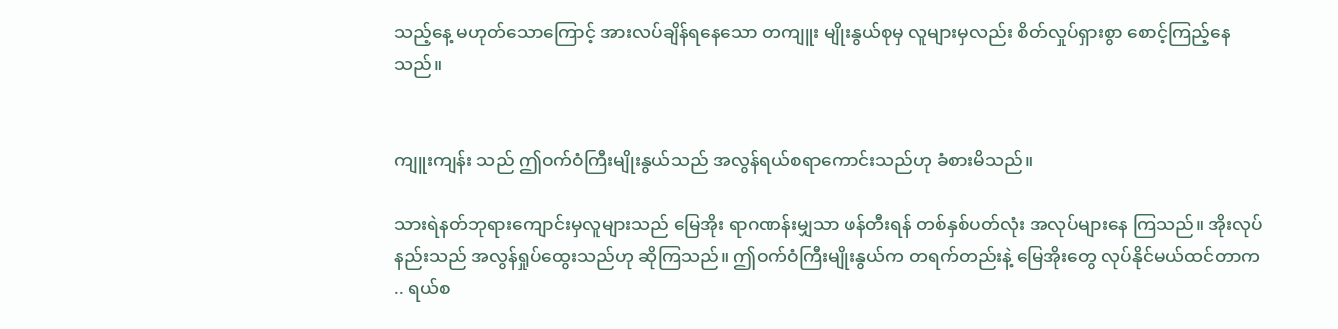သည့်နေ့ မဟုတ်သောကြောင့် အားလပ်ချိန်ရနေသော တကျူး မျိုးနွယ်စုမှ လူများမှလည်း စိတ်လှုပ်ရှားစွာ စောင့်ကြည့်နေသည်။


ကျူးကျန်း သည် ဤဝက်ဝံကြီးမျိုးနွယ်သည် အလွန်ရယ်စရာကောင်းသည်ဟု ခံစားမိသည်။

သားရဲနတ်ဘုရားကျောင်းမှလူများသည် မြေအိုး ရာဂဏန်းမျှသာ ဖန်တီးရန် တစ်နှစ်ပတ်လုံး အလုပ်များနေ ကြသည်။ အိုးလုပ်နည်းသည် အလွန်ရှုပ်ထွေးသည်ဟု ဆိုကြသည်။ ဤဝက်ဝံကြီးမျိုးနွယ်က တရက်တည်းနဲ့ မြေအိုးတွေ လုပ်နိုင်မယ်ထင်တာက .. ရယ်စ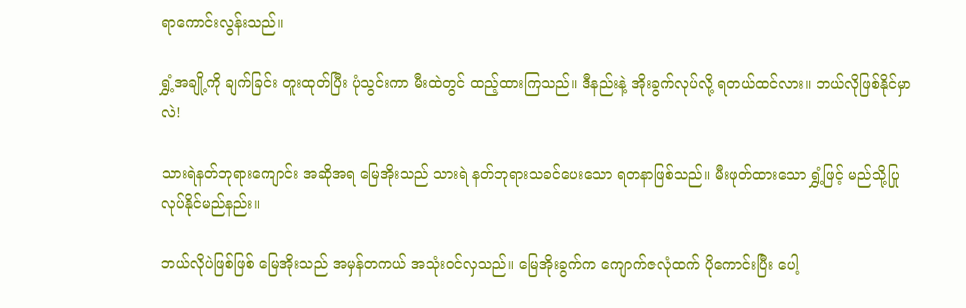ရာကောင်းလွန်းသည်။

ရွှံ့အချို့ကို ချက်ခြင်း တူးထုတ်ပြီး ပုံသွင်းကာ မီးထဲတွင် ထည့်ထားကြသည်။ ဒီနည်းနဲ့ အိုးခွက်လုပ်လို့ ရတယ်ထင်လား။ ဘယ်လိုဖြစ်နိုင်မှာလဲ!

သားရဲနတ်ဘုရားကျောင်း အဆိုအရ မြေအိုးသည် သားရဲ နတ်ဘုရားသခင်ပေးသော ရတနာဖြစ်သည်။ မီးဖုတ်ထားသော ရွှံ့ဖြင့် မည်သို့ပြုလုပ်နိုင်မည်နည်း။

ဘယ်လိုပဲဖြစ်ဖြစ် မြေအိုးသည် အမှန်တကယ် အသုံးဝင်လှသည်။ မြေအိုးခွက်က ကျောက်ဇလုံထက် ပိုကောင်းပြီး ပေါ့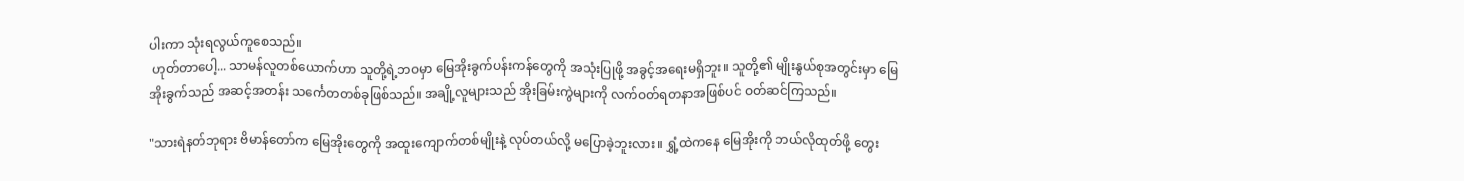ပါးကာ သုံးရလွယ်ကူစေသည်။
 ဟုတ်တာပေါ့... သာမန်လူတစ်ယောက်ဟာ သူတို့ရဲ့ဘဝမှာ မြေအိုးခွက်ပန်းကန်တွေကို အသုံးပြုဖို့ အခွင့်အရေးမရှိဘူး။ သူတို့၏ မျိုးနွယ်စုအတွင်းမှာ မြေအိုးခွက်သည် အဆင့်အတန်း သင်္ကေတတစ်ခုဖြစ်သည်။ အချို့လူများသည် အိုးခြမ်းကွဲများကို လက်ဝတ်ရတနာအဖြစ်ပင် ဝတ်ဆင်ကြသည်။

"သားရဲနတ်ဘုရား ဗိမာန်တော်က မြေအိုးတွေကို အထူးကျောက်တစ်မျိုးနဲ့ လုပ်တယ်လို့ မပြောခဲ့ဘူးလား။ ရွှံ့ထဲကနေ မြေအိုးကို ဘယ်လိုထုတ်ဖို့ တွေး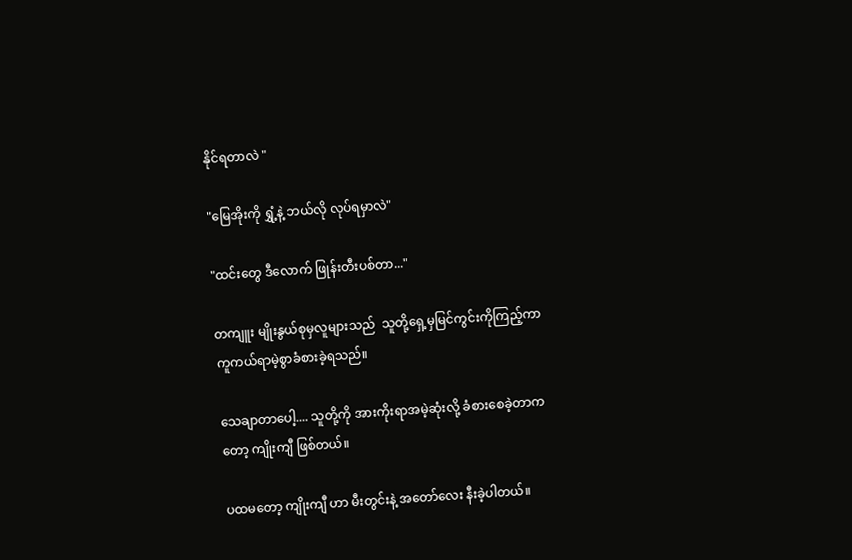နိုင်ရတာလဲ "

"မြေအိုးကို ရွှံ့နဲ့ ဘယ်လို လုပ်ရမှာလဲ"

"ထင်းတွေ ဒီလောက် ဖြုန်းတီးပစ်တာ..."

တကျူး မျိုးနွယ်စုမှလူများသည်  သူတို့ရှေ့မှမြင်ကွင်းကိုကြည့်ကာ ကူကယ်ရာမဲ့စွာခံစားခဲ့ရသည်။

သေချာတာပေါ့.... သူတို့ကို အားကိုးရာအမဲ့ဆုံးလို့ ခံစားစေခဲ့တာကတော့ ကျိုးကျီ ဖြစ်တယ်။

ပထမတော့ ကျိုးကျီ ဟာ မီးတွင်းနဲ့ အတော်လေး နီးခဲ့ပါတယ်။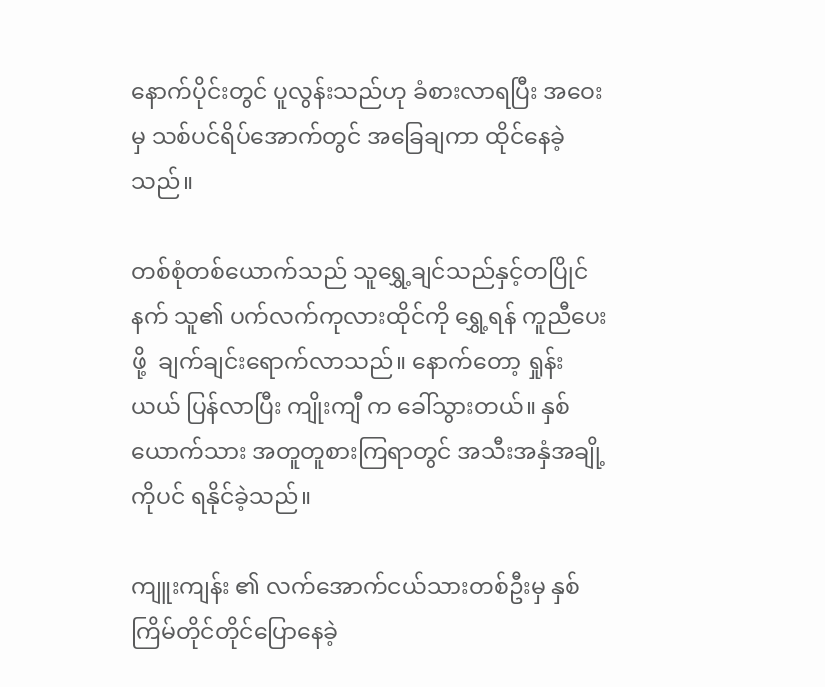နောက်ပိုင်းတွင် ပူလွန်းသည်ဟု ခံစားလာရပြီး အဝေးမှ သစ်ပင်ရိပ်အောက်တွင် အခြေချကာ ထိုင်နေခဲ့သည်။

တစ်စုံတစ်ယောက်သည် သူရွှေ့ချင်သည်နှင့်တပြိုင်နက် သူ၏ ပက်လက်ကုလားထိုင်ကို ရွှေ့ရန် ကူညီပေးဖို့  ချက်ချင်းရောက်လာသည်။ နောက်တော့ ရှုန်းယယ် ပြန်လာပြီး ကျိုးကျီ က ခေါ်သွားတယ်။ နှစ်ယောက်သား အတူတူစားကြရာတွင် အသီးအနှံအချို့ကိုပင် ရနိုင်ခဲ့သည်။

ကျူးကျန်း ၏ လက်အောက်ငယ်သားတစ်ဦးမှ နှစ်ကြိမ်တိုင်တိုင်ပြောနေခဲ့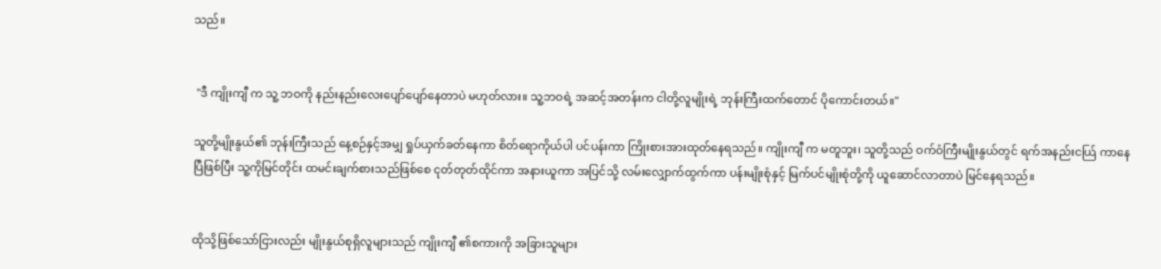သည်။


 "ဒီ ကျိုးကျီ က သူ့ ဘဝကို နည်းနည်းလေးပျော်ပျော်နေတာပဲ မဟုတ်လား။ သူ့ဘဝရဲ့ အဆင့်အတန်းက ငါတို့လူမျိုးရဲ့ ဘုန်းကြီးထက်တောင် ပိုကောင်းတယ်။"

သူတို့မျိုးနွယ်၏ ဘုန်းကြီးသည် နေ့စဉ်နှင့်အမျှ ရှုပ်ယှက်ခတ်နေကာ စိတ်ရောကိုယ်ပါ ပင်ပန်းကာ ကြိုးစားအားထုတ်နေရသည်။ ကျိုးကျီ က မတူဘူး၊ သူတို့သည် ဝက်ဝံကြီးမျိုးနွယ်တွင် ရက်အနည်းငယ်ြ ကာနေပြီဖြစ်ပြီး သူ့ကိုမြင်တိုင်း ထမင်းချက်စားသည်ဖြစ်စေ ငုတ်တုတ်ထိုင်ကာ အနားယူကာ အပြင်သို့ လမ်းလျှောက်ထွက်ကာ ပန်းမျိုးစုံနှင့် မြက်ပင်မျိုးစုံတို့ကို ယူဆောင်လာတာပဲ မြင်နေရသည်။


ထိုသို့ဖြစ်သော်ငြားလည်း မျိုးနွယ်စုရှိလူများသည် ကျိုးကျီ ၏စကားကို အခြားသူများ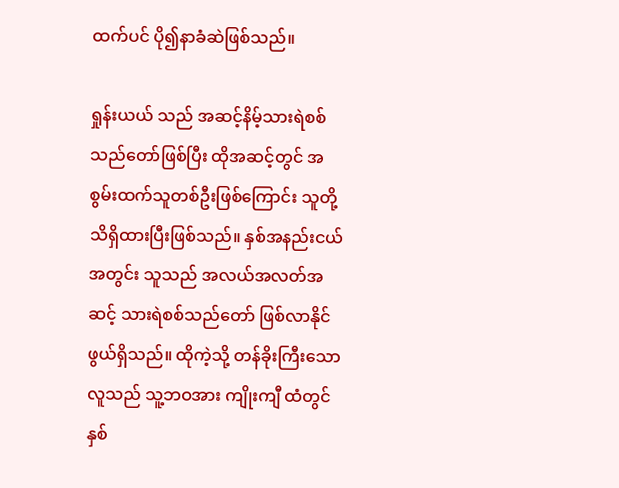ထက်ပင် ပို၍နာခံဆဲဖြစ်သည်။

ရှုန်းယယ် သည် အဆင့်နိမ့်သားရဲစစ်သည်တော်ဖြစ်ပြီး ထိုအဆင့်တွင် အစွမ်းထက်သူတစ်ဦးဖြစ်ကြောင်း သူတို့ သိရှိထားပြီးဖြစ်သည်။ နှစ်အနည်းငယ်အတွင်း သူသည် အလယ်အလတ်အဆင့် သားရဲစစ်သည်တော် ဖြစ်လာနိုင်ဖွယ်ရှိသည်။ ထိုကဲ့သို့ တန်ခိုးကြီးသောလူသည် သူ့ဘဝအား ကျိုးကျီ ထံတွင် နှစ်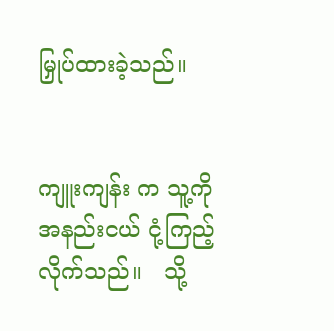မြှုပ်ထားခဲ့သည်။


ကျူးကျန်း က သူ့ကို အနည်းငယ် ငုံ့ကြည့်လိုက်သည်။   သို့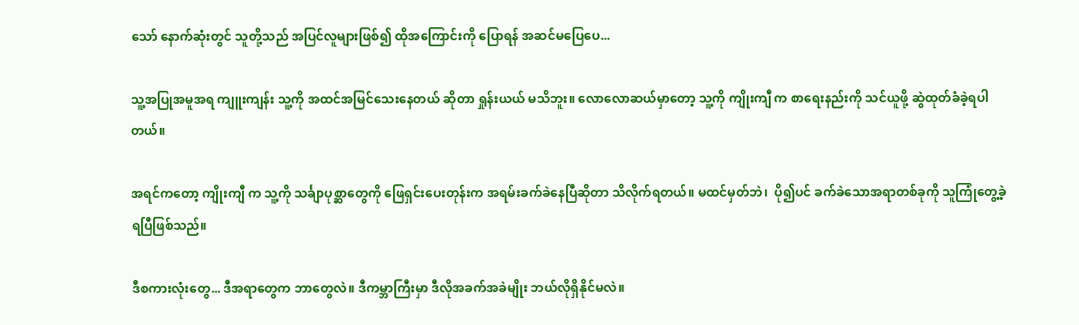သော် နောက်ဆုံးတွင် သူတို့သည် အပြင်လူများဖြစ်၍ ထိုအကြောင်းကို ပြောရန် အဆင်မပြေပေ...

သူ့အပြုအမူအရ ကျူးကျန်း သူ့ကို အထင်အမြင်သေးနေတယ် ဆိုတာ ရှုန်းယယ် မသိဘူး။ လောလောဆယ်မှာတော့ သူ့ကို ကျိုးကျီ က စာရေးနည်းကို သင်ယူဖို့ ဆွဲထုတ်ခံခဲ့ရပါတယ်။

အရင်ကတော့ ကျိုးကျီ က သူ့ကို သင်္ချာပုစ္ဆာတွေကို ဖြေရှင်းပေးတုန်းက အရမ်းခက်ခဲနေပြီဆိုတာ သိလိုက်ရတယ်။ မထင်မှတ်ဘဲ၊  ပို၍ပင် ခက်ခဲသောအရာတစ်ခုကို သူကြုံတွေ့ခဲ့ရပြီဖြစ်သည်။

ဒီစကားလုံးတွေ... ဒီအရာတွေက ဘာတွေလဲ။ ဒီကမ္ဘာကြီးမှာ ဒီလိုအခက်အခဲမျိုး ဘယ်လိုရှိနိုင်မလဲ။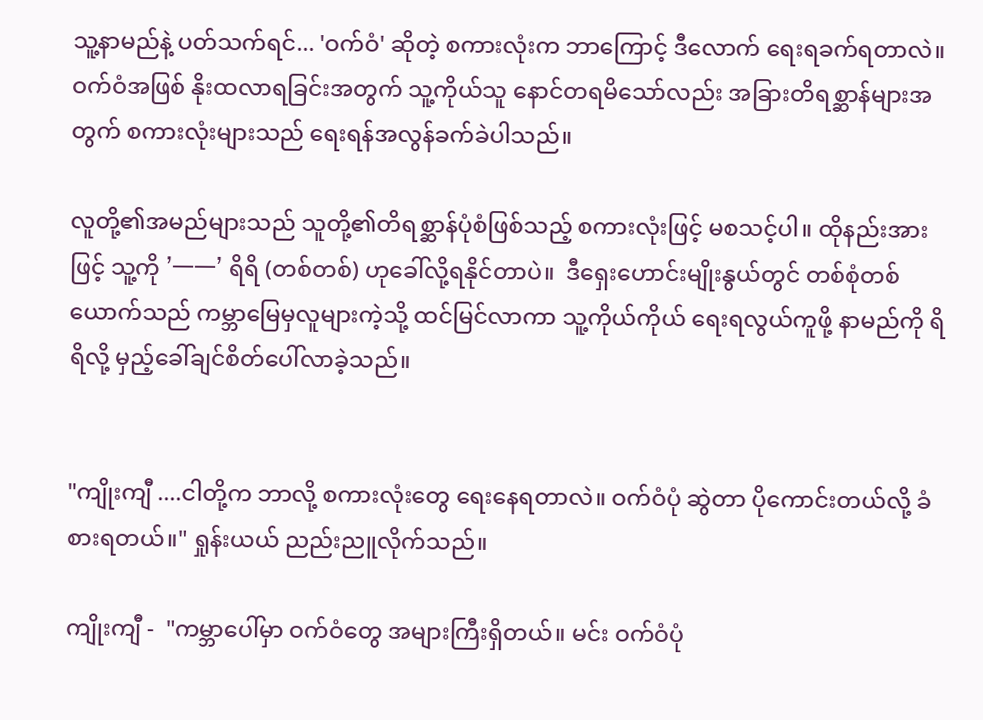သူ့နာမည်နဲ့ ပတ်သက်ရင်... 'ဝက်ဝံ' ဆိုတဲ့ စကားလုံးက ဘာကြောင့် ဒီလောက် ရေးရခက်ရတာလဲ။ ဝက်ဝံအဖြစ် နိုးထလာရခြင်းအတွက် သူ့ကိုယ်သူ နောင်တရမိသော်လည်း အခြားတိရစ္ဆာန်များအတွက် စကားလုံးများသည် ရေးရန်အလွန်ခက်ခဲပါသည်။

လူတို့၏အမည်များသည် သူတို့၏တိရစ္ဆာန်ပုံစံဖြစ်သည့် စကားလုံးဖြင့် မစသင့်ပါ။ ထိုနည်းအားဖြင့် သူ့ကို '一一' ရိရိ (တစ်တစ်) ဟုခေါ်လို့ရနိုင်တာပဲ။  ဒီရှေးဟောင်းမျိုးနွယ်တွင် တစ်စုံတစ်ယောက်သည် ကမ္ဘာမြေမှလူများကဲ့သို့ ထင်မြင်လာကာ သူ့ကိုယ်ကိုယ် ရေးရလွယ်ကူဖို့ နာမည်ကို ရိရိလို့ မှည့်ခေါ်ချင်စိတ်ပေါ်လာခဲ့သည်။


"ကျိုးကျီ ....ငါတို့က ဘာလို့ စကားလုံးတွေ ရေးနေရတာလဲ။ ဝက်ဝံပုံ ဆွဲတာ ပိုကောင်းတယ်လို့ ခံစားရတယ်။" ရှုန်းယယ် ညည်းညူလိုက်သည်။

ကျိုးကျီ -  "ကမ္ဘာပေါ်မှာ ဝက်ဝံတွေ အများကြီးရှိတယ်။ မင်း ဝက်ဝံပုံ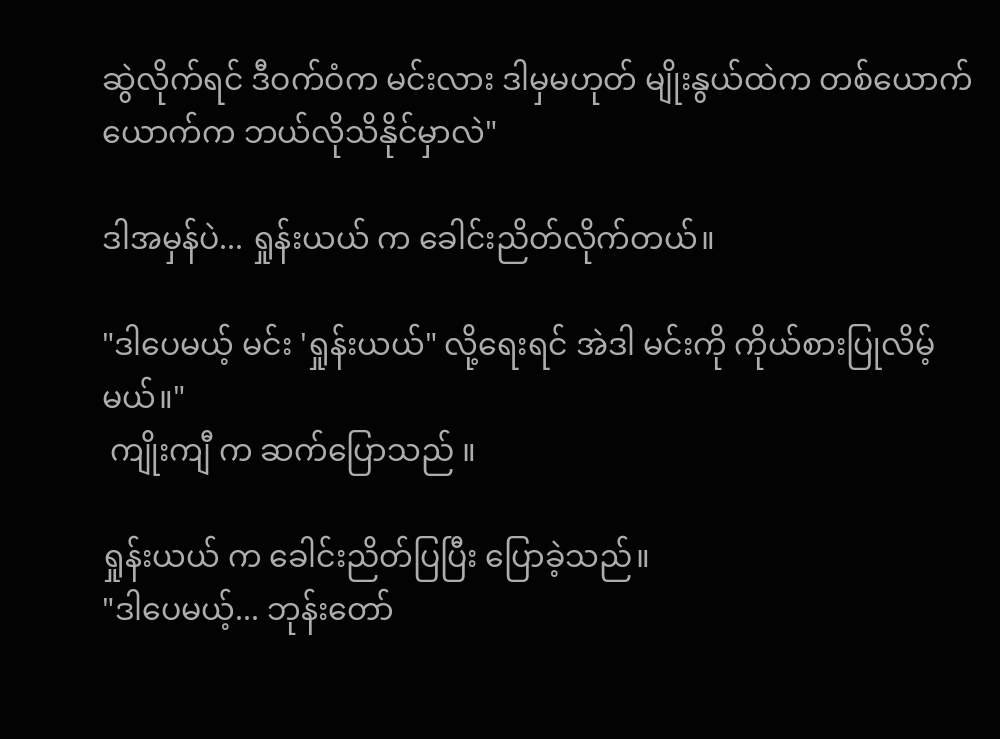ဆွဲလိုက်ရင် ဒီဝက်ဝံက မင်းလား ဒါမှမဟုတ် မျိုးနွယ်ထဲက တစ်ယောက်ယောက်က ဘယ်လိုသိနိုင်မှာလဲ"

ဒါအမှန်ပဲ... ရှုန်းယယ် က ခေါင်းညိတ်လိုက်တယ်။

"ဒါပေမယ့် မင်း 'ရှုန်းယယ်" လို့ရေးရင် အဲဒါ မင်းကို ကိုယ်စားပြုလိမ့်မယ်။"
 ကျိုးကျီ က ဆက်ပြောသည် ။

ရှုန်းယယ် က ခေါင်းညိတ်ပြပြီး ပြောခဲ့သည်။
"ဒါပေမယ့်... ဘုန်းတော်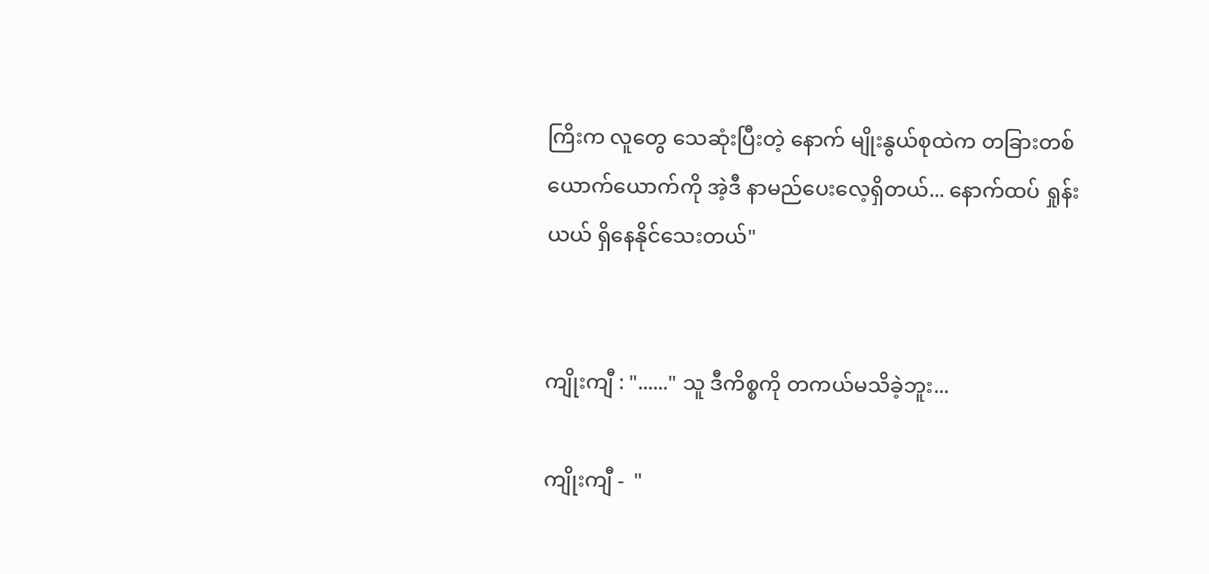ကြိးက လူတွေ သေဆုံးပြီးတဲ့ နောက် မျိုးနွယ်စုထဲက တခြားတစ်ယောက်ယောက်ကို အဲ့ဒီ နာမည်ပေးလေ့ရှိတယ်... နောက်ထပ် ရှုန်းယယ် ရှိနေနိုင်သေးတယ်"


ကျိုးကျီ : "......" သူ ဒီကိစ္စကို တကယ်မသိခဲ့ဘူး...

ကျိုးကျီ -  "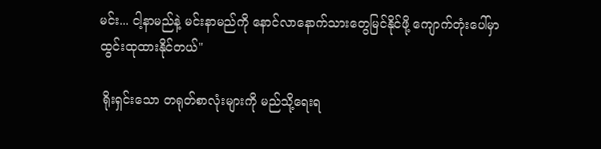မင်း... ငါ့နာမည်နဲ့ မင်းနာမည်ကို နောင်လာနောက်သားတွေမြင်နိုင်ဖို့ ကျောက်တုံးပေါ်မှာ ထွင်းထုထားနိုင်တယ်"

 ရိုးရှင်းသော တရုတ်စာလုံးများကို မည်သို့ရေးရ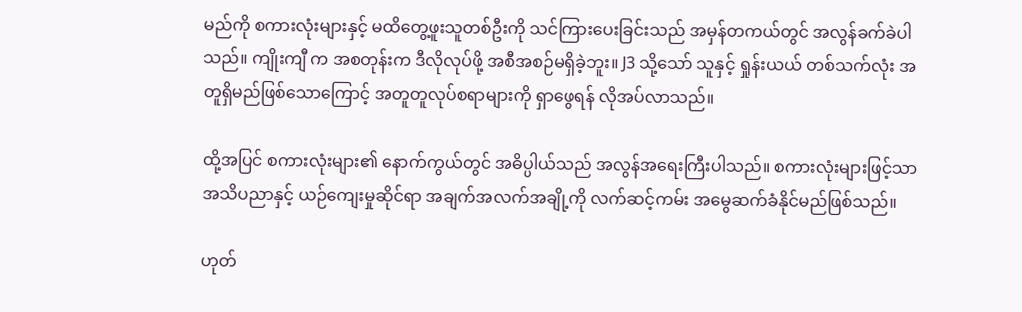မည်ကို စကားလုံးများနှင့် မထိတွေ့ဖူးသူတစ်ဦးကို သင်ကြားပေးခြင်းသည် အမှန်တကယ်တွင် အလွန်ခက်ခဲပါသည်။ ကျိုးကျီ က အစတုန်းက ဒီလိုလုပ်ဖို့ အစီအစဉ်မရှိခဲ့ဘူး။ J3 သို့သော် သူနှင့် ရှုန်းယယ် တစ်သက်လုံး အတူရှိမည်ဖြစ်သောကြောင့် အတူတူလုပ်စရာများကို ရှာဖွေရန် လိုအပ်လာသည်။

ထို့အပြင် စကားလုံးများ၏ နောက်ကွယ်တွင် အဓိပ္ပါယ်သည် အလွန်အရေးကြီးပါသည်။ စကားလုံးများဖြင့်သာ အသိပညာနှင့် ယဉ်ကျေးမှုဆိုင်ရာ အချက်အလက်အချို့ကို လက်ဆင့်ကမ်း အမွေဆက်ခံနိုင်မည်ဖြစ်သည်။

ဟုတ်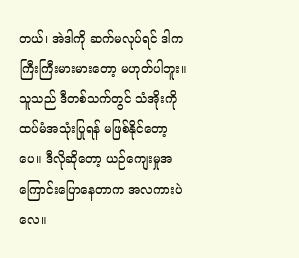တယ်၊ အဲဒါကို ဆက်မလုပ်ရင် ဒါက ကြီးကြီးမားမားတော့ မဟုတ်ပါဘူး။ သူသည် ဒီတစ်သက်တွင် သံအိုးကို ထပ်မံအသုံးပြုရန် မဖြစ်နိုင်တော့ပေ။ ဒီလိုဆိုတော့ ယဉ်ကျေးမှုအကြောင်းပြောနေတာက အလကားပဲလေ။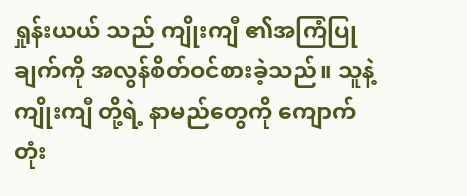ရှုန်းယယ် သည် ကျိုးကျီ ၏အကြံပြုချက်ကို အလွန်စိတ်ဝင်စားခဲ့သည်။ သူနဲ့ ကျိုးကျီ တို့ရဲ့ နာမည်တွေကို ကျောက်တုံး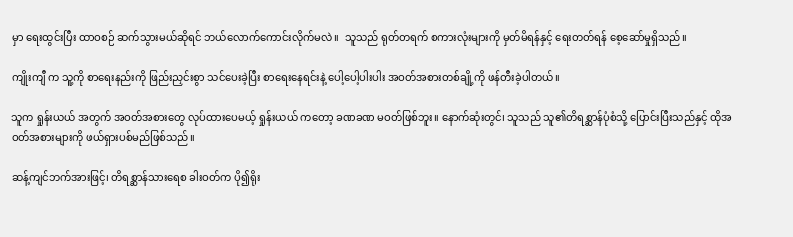မှာ ရေးထွင်းပြီး ထာဝစဉ် ဆက်သွားမယ်ဆိုရင် ဘယ်လောက်ကောင်းလိုက်မလဲ။  သူသည် ရုတ်တရက် စကားလုံးများကို မှတ်မိရန်နှင့် ရေးတတ်ရန် စေ့ဆော်မှုရှိသည်။

ကျိုးကျီ က သူ့ကို စာရေးနည်းကို ဖြည်းညှင်းစွာ သင်ပေးခဲ့ပြီး စာရေးနေရင်းနဲ့ ပေါ့ပေါ့ပါးပါး အဝတ်အစားတစ်ချို့ကို ဖန်တီးခဲ့ပါတယ်။

သူက ရှုန်းယယ် အတွက် အဝတ်အစားတွေ လုပ်ထားပေမယ့် ရှုန်းယယ် ကတော့ ခဏခဏ မဝတ်ဖြစ်ဘူး။ နောက်ဆုံးတွင်၊ သူသည် သူ၏တိရစ္ဆာန်ပုံစံသို့ ပြောင်းပြီးသည်နှင့် ထိုအဝတ်အစားများကို ဖယ်ရှားပစ်မည်ဖြစ်သည်။

ဆန့်ကျင်ဘက်အားဖြင့်၊ တိရစ္ဆာန်သားရေစ ခါးဝတ်က ပို၍ရိုး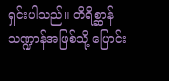ရှင်းပါသည်။ တိရိစ္ဆာန်သဏ္ဍာန်အဖြစ်သို့ ပြောင်း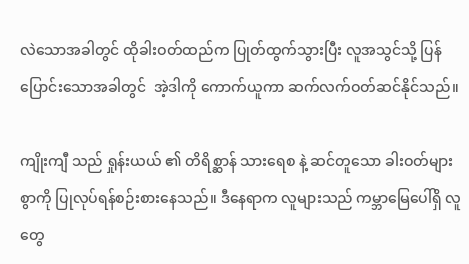လဲသောအခါတွင် ထိုခါးဝတ်ထည်က ပြုတ်ထွက်သွားပြီး လူအသွင်သို့ ပြန်ပြောင်းသောအခါတွင်  အဲ့ဒါကို ကောက်ယူကာ ဆက်လက်ဝတ်ဆင်နိုင်သည်။

ကျိုးကျီ သည် ရှုန်းယယ် ၏ တိရိစ္ဆာန် သားရေစ နဲ့ ဆင်တူသော ခါးဝတ်များစွာကို ပြုလုပ်ရန်စဉ်းစားနေသည်။ ဒီနေရာက လူများသည် ကမ္ဘာမြေပေါ်ရှိ လူတွေ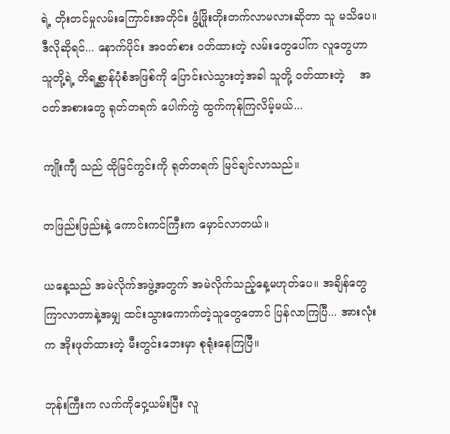ရဲ့ တိုးတင်မှုလမ်းကြောင်းအတိုင်း ဖွံ့ဖြိုးတိုးတက်လာမလားဆိုတာ သူ မသိပေ။ ဒီလိုဆိုရင်... နောက်ပိုင်း အဝတ်စား ဝတ်ထားတဲ့ လမ်းတွေပေါ်က လူတွေဟာ သူတို့ရဲ့ တိရစ္ဆာန်ပုံစံအဖြစ်ကို ပြောင်းလဲသွားတဲ့အခါ သူတို့ ဝတ်ထားတဲ့    အဝတ်အစားတွေ ရုတ်တရက် ပေါက်ကွဲ ထွက်ကုန်ကြလိမ့်မယ်...

ကျိုးကျီ သည် ထိုမြင်ကွင်းကို ရုတ်တရက် မြင်ချင်လာသည်။

တဖြည်းဖြည်းနဲ့ ကောင်းကင်ကြီးက မှောင်လာတယ်။

ယနေ့သည် အမဲလိုက်အဖွဲ့အတွက် အမဲလိုက်သည့်နေ့မဟုတ်ပေ။ အချိန်တွေကြာလာတာနဲ့အမျှ ထင်းသွားကောက်တဲ့သူတွေတောင် ပြန်လာကြပြီ... အားလုံးက အိုးဖုတ်ထားတဲ့ မီးတွင်းဘေးမှာ စုရုံးနေကြပြီ။

ဘုန်းကြီးက လက်ကိုဝှေ့ယမ်းပြီး လူ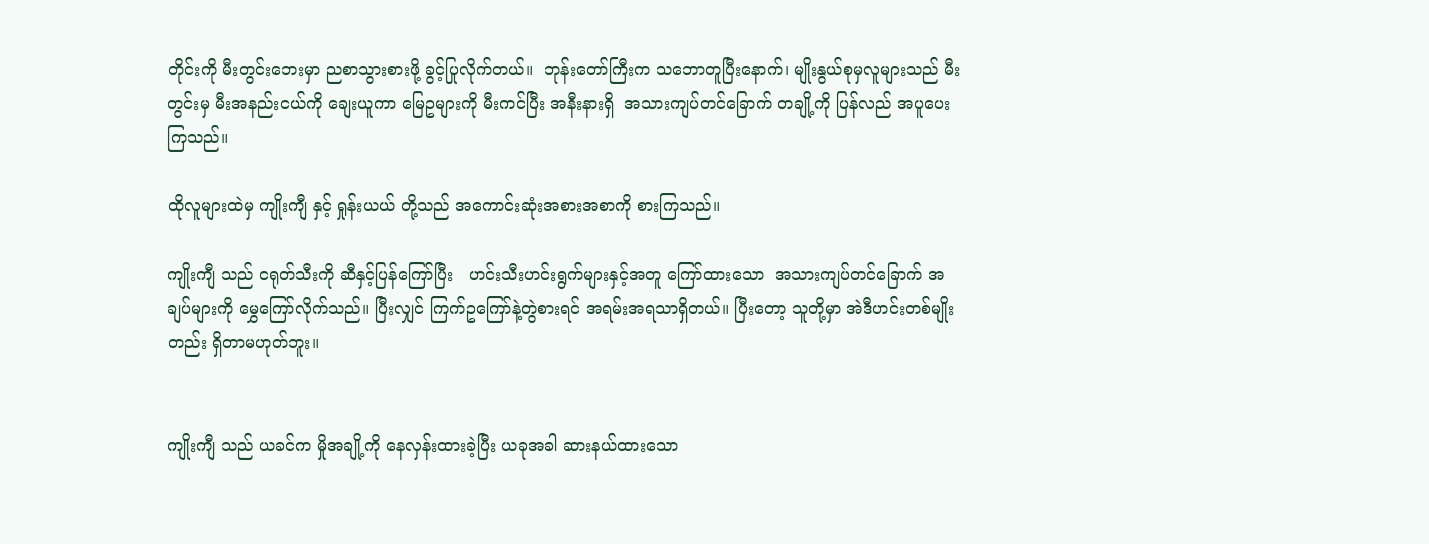တိုင်းကို မီးတွင်းဘေးမှာ ညစာသွားစားဖို့ ခွင့်ပြုလိုက်တယ်။  ဘုန်းတော်ကြီးက သဘောတူပြီးနောက်၊ မျိုးနွယ်စုမှလူများသည် မီးတွင်းမှ မီးအနည်းငယ်ကို ချေးယူကာ မြေဥများကို မီးကင်ပြီး အနီးနားရှိ  အသားကျပ်တင်ခြောက် တချို့ကို ပြန်လည် အပူပေးကြသည်။

ထိုလူများထဲမှ ကျိုးကျီ နှင့် ရှုန်းယယ် တို့သည် အကောင်းဆုံးအစားအစာကို စားကြသည်။

ကျိုးကျီ သည် ငရုတ်သီးကို ဆီနှင့်ပြန်ကြော်ပြီး   ဟင်းသီးဟင်းရွက်များနှင့်အတူ ကြော်ထားသော  အသားကျပ်တင်ခြောက် အချပ်များကို မွှေကြော်လိုက်သည်။ ပြီးလျှင် ကြက်ဥကြော်နဲ့တွဲစားရင် အရမ်းအရသာရှိတယ်။ ပြီးတော့ သူတို့မှာ အဲဒီဟင်းတစ်မျိုးတည်း ရှိတာမဟုတ်ဘူး။


ကျိုးကျီ သည် ယခင်က မှိုအချို့ကို နေလှန်းထားခဲ့ပြီး ယခုအခါ ဆားနယ်ထားသော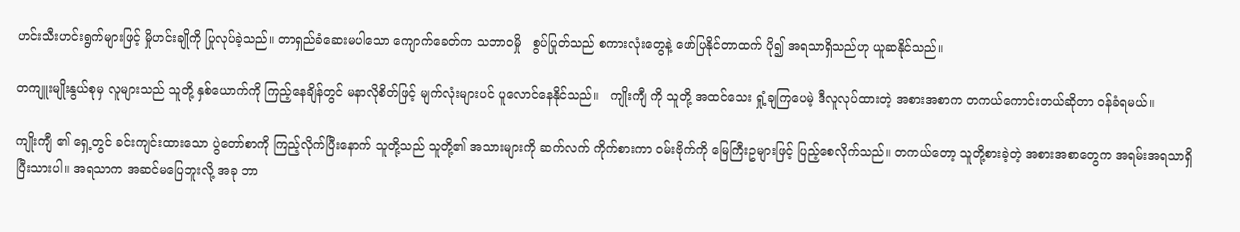ဟင်းသီးဟင်းရွက်များဖြင့် မှိုဟင်းချိုကို ပြုလုပ်ခဲ့သည်။ တာရှည်ခံဆေးမပါသော ကျောက်ခေတ်က သဘာဝမှို   စွပ်ပြုတ်သည် စကားလုံးတွေနဲ့ ဖော်ပြနိုင်တာထက် ပို၍ အရသာရှိသည်ဟု ယူဆနိုင်သည်။

တကျူးမျိုးနွယ်စုမှ လူများသည် သူတို့ နှစ်ယောက်ကို ကြည့်နေချိန်တွင် မနာလိုစိတ်ဖြင့် မျက်လုံးများပင် ပူလောင်နေနိုင်သည်။   ကျိုးကျီ ကို သူတို့ အထင်သေး ရှုံ့ချကြပေမဲ့ ဒီလူလုပ်ထားတဲ့ အစားအစာက တကယ်ကောင်းတယ်ဆိုတာ ဝန်ခံရမယ်။

ကျိုးကျီ ၏ ရှေ့တွင် ခင်းကျင်းထားသော ပွဲတော်စာကို ကြည့်လိုက်ပြီးနောက် သူတို့သည် သူတို့၏ အသားများကို ဆက်လက် ကိုက်စားကာ ဝမ်းဗိုက်ကို မြေကြီးဥများဖြင့် ပြည့်စေလိုက်သည်။ တကယ်တော့ သူတို့စားခဲ့တဲ့ အစားအစာတွေက အရမ်းအရသာရှိပြီးသားပါ။ အရသာက အဆင်မပြေဘူးလို့ အခု ဘာ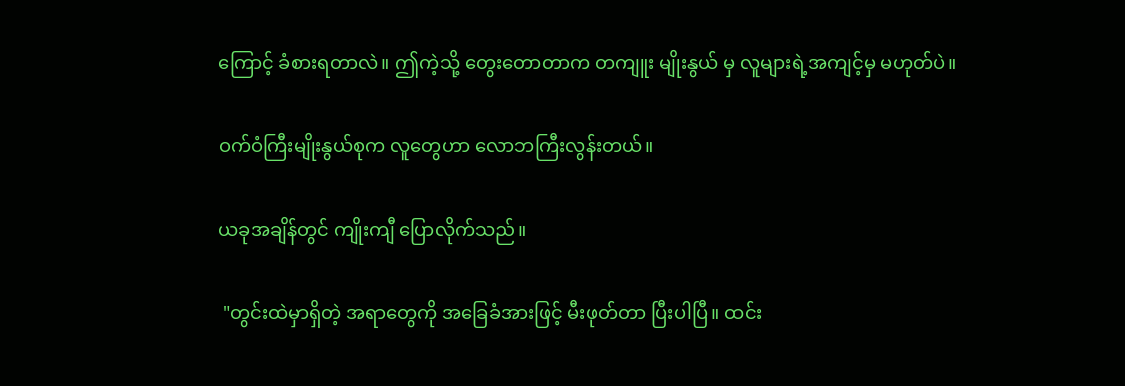ကြောင့် ခံစားရတာလဲ။ ဤကဲ့သို့ တွေးတောတာက တကျူး မျိုးနွယ် မှ လူများရဲ့အကျင့်မှ မဟုတ်ပဲ။

ဝက်ဝံကြီးမျိုးနွယ်စုက လူတွေဟာ လောဘကြီးလွန်းတယ်။

ယခုအချိန်တွင် ကျိုးကျီ ပြောလိုက်သည်။

 "တွင်းထဲမှာရှိတဲ့ အရာတွေကို အခြေခံအားဖြင့် မီးဖုတ်တာ ပြီးပါပြီ။ ထင်း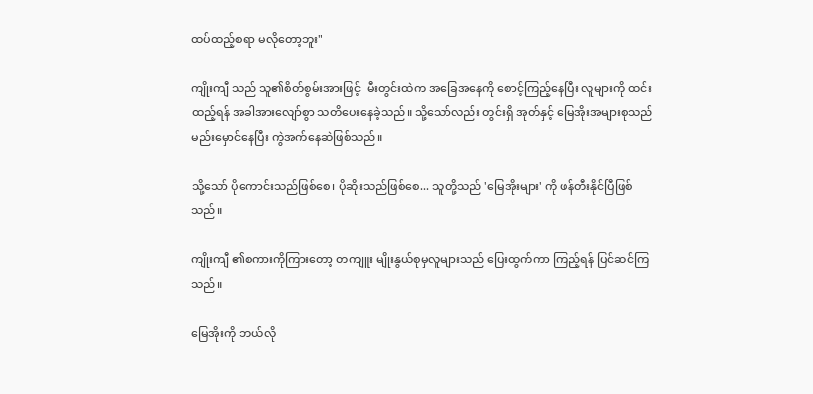ထပ်ထည့်စရာ မလိုတော့ဘူး"

ကျိုးကျီ သည် သူ၏စိတ်စွမ်းအားဖြင့်  မီးတွင်းထဲက အခြေအနေကို စောင့်ကြည့်နေပြီး လူများကို ထင်းထည့်ရန် အခါအားလျော်စွာ သတိပေးနေခဲ့သည်။ သို့သော်လည်း တွင်းရှိ အုတ်နှင့် မြေအိုးအများစုသည် မည်းမှောင်နေပြီး ကွဲအက်နေဆဲဖြစ်သည်။

သို့သော် ပိုကောင်းသည်ဖြစ်စေ၊ ပိုဆိုးသည်ဖြစ်စေ... သူတို့သည် 'မြေအိုးများ' ကို ဖန်တီးနိုင်ပြီဖြစ်သည်။

ကျိုးကျီ ၏စကားကိုကြားတော့ တကျူး မျိုးနွယ်စုမှလူများသည် ပြေးထွက်ကာ ကြည့်ရန် ပြင်ဆင်ကြသည်။

မြေအိုးကို ဘယ်လို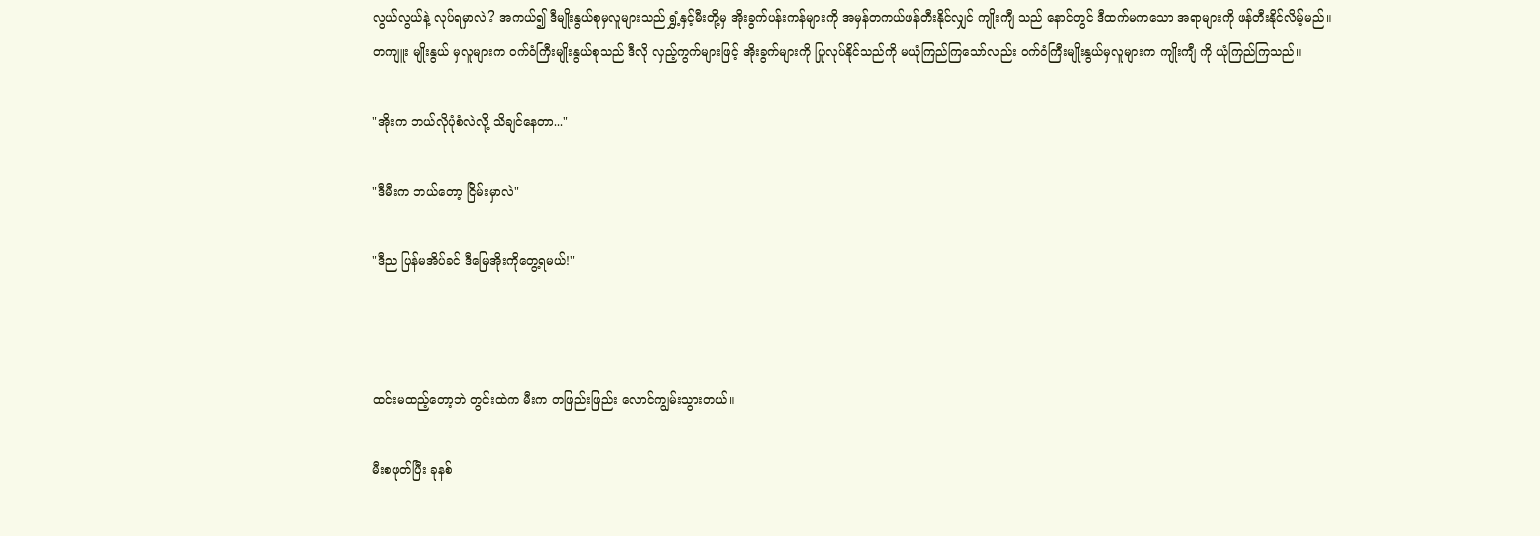လွယ်လွယ်နဲ့ လုပ်ရမှာလဲ? အကယ်၍ ဒီမျိုးနွယ်စုမှလူများသည် ရွှံ့နှင့်မီးတို့မှ အိုးခွက်ပန်းကန်များကို အမှန်တကယ်ဖန်တီးနိုင်လျှင် ကျိုးကျီ သည် နောင်တွင် ဒီထက်မကသော အရာများကို ဖန်တီးနိုင်လိမ့်မည်။
တကျူး မျိုးနွယ် မှလူများက ဝက်ဝံကြီးမျိုးနွယ်စုသည် ဒီလို လှည့်ကွက်များဖြင့် အိုးခွက်များကို ပြုလုပ်နိုင်သည်ကို မယုံကြည်ကြသော်လည်း ဝက်ဝံကြီးမျိုးနွယ်မှလူများက ကျိုးကျီ ကို ယုံကြည်ကြသည်။

"အိုးက ဘယ်လိုပုံစံလဲလို့ သိချင်နေတာ..."

"ဒီမီးက ဘယ်တော့ ငြိမ်းမှာလဲ"

"ဒီည ပြန်မအိပ်ခင် ဒီမြေအိုးကိုတွေ့ရမယ်!"



ထင်းမထည့်တော့ဘဲ တွင်းထဲက မီးက တဖြည်းဖြည်း လောင်ကျွမ်းသွားတယ်။

မီးစဖုတ်ပြီး ခုနစ်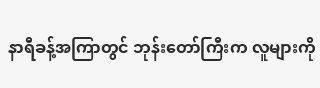နာရီခန့်အကြာတွင် ဘုန်းတော်ကြီးက လူများကို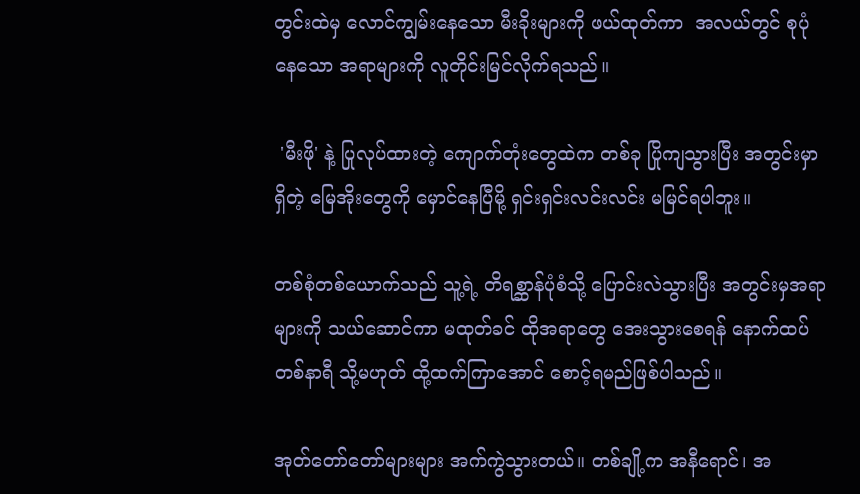တွင်းထဲမှ လောင်ကျွမ်းနေသော မီးခိုးများကို ဖယ်ထုတ်ကာ  အလယ်တွင် စုပုံနေသော အရာများကို လူတိုင်းမြင်လိုက်ရသည်။

 'မီးဖို' နဲ့ ပြုလုပ်ထားတဲ့ ကျောက်တုံးတွေထဲက တစ်ခု ပြိုကျသွားပြီး အတွင်းမှာရှိတဲ့ မြေအိုးတွေကို မှောင်နေပြီမို့ ရှင်းရှင်းလင်းလင်း မမြင်ရပါဘူး။

တစ်စုံတစ်ယောက်သည် သူ့ရဲ့ တိရစ္ဆာန်ပုံစံသို့ ပြောင်းလဲသွားပြီး အတွင်းမှအရာများကို သယ်ဆောင်ကာ မထုတ်ခင် ထိုအရာတွေ အေးသွားစေရန် နောက်ထပ်တစ်နာရီ သို့မဟုတ် ထို့ထက်ကြာအောင် စောင့်ရမည်ဖြစ်ပါသည်။

အုတ်တော်တော်များများ အက်ကွဲသွားတယ်။ တစ်ချို့က အနီရောင်၊ အ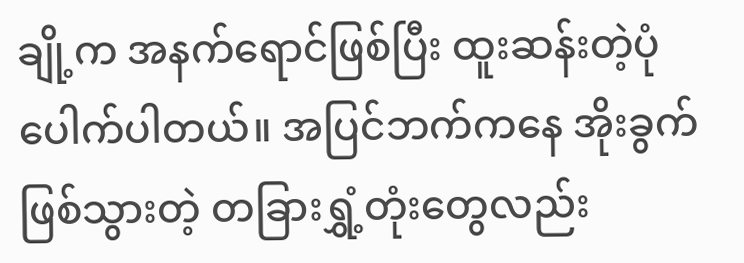ချို့က အနက်ရောင်ဖြစ်ပြီး ထူးဆန်းတဲ့ပုံပေါက်ပါတယ်။ အပြင်ဘက်ကနေ အိုးခွက်ဖြစ်သွားတဲ့ တခြားရွှံ့တုံးတွေလည်း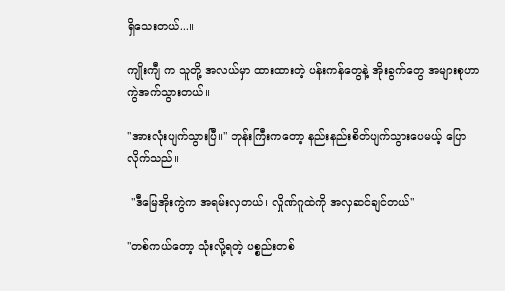ရှိသေးတယ်...။

ကျိုးကျီ က သူတို့ အလယ်မှာ ထားထားတဲ့ ပန်းကန်တွေနဲ့ အိုးခွက်တွေ အများစုဟာ ကွဲအက်သွားတယ်။

"အားလုံးပျက်သွားပြီ။" ဘုန်းကြီးကတော့ နည်းနည်းစိတ်ပျက်သွားပေမယ့် ပြောလိုက်သည်။

 "ဒီမြေအိုးကွဲက အရမ်းလှတယ်၊ လှိုဏ်ဂူထဲကို အလှဆင်ချင်တယ်"

"တစ်ကယ်တော့ သုံးလို့ရတဲ့ ပစ္စည်းတစ်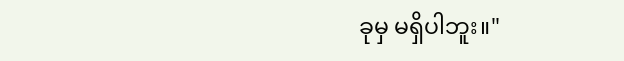ခုမှ မရှိပါဘူး။"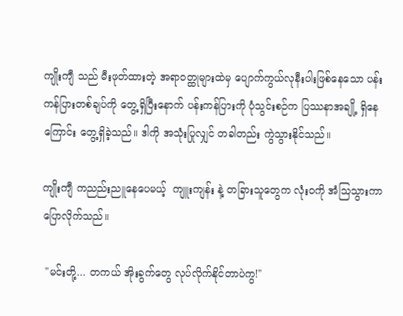ကျိုးကျီ သည် မီးဖုတ်ထားတဲ့ အရာဝတ္ထုများထဲမှ ပျောက်ကွယ်လုနီးပါးဖြစ်နေသော ပန်းကန်ပြားတစ်ချပ်ကို တွေ့ရှိပြီးနောက် ပန်းကန်ပြားကို ပုံသွင်းစဉ်က ပြဿနာအချို့ ရှိနေကြောင်း တွေ့ရှိခဲ့သည်။ ဒါကို အသုံးပြုလျှင် တခါတည်း ကွဲသွားနိုင်သည်။

ကျိုးကျီ ကညည်းညူနေပေမယ့်  ကျူးကျန်း နဲ့ တခြားသူတွေက လုံးဝကို အံသြသွားကာ ပြောလိုက်သည်။

 "မင်းတို့... တကယ် အိုးခွက်တွေ လုပ်လိုက်နိုင်တာပဲကွ!"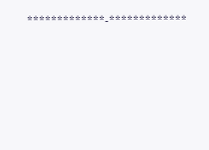*************-*************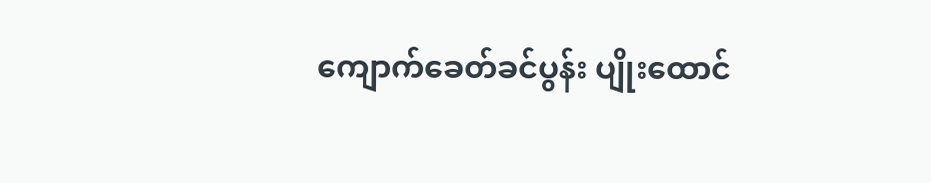ကျောက်ခေတ်ခင်ပွန်း ပျိုးထောင်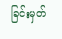ခြင်းမှတ်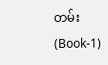တမ်း(Book-1)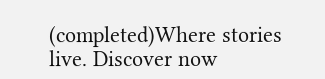(completed)Where stories live. Discover now